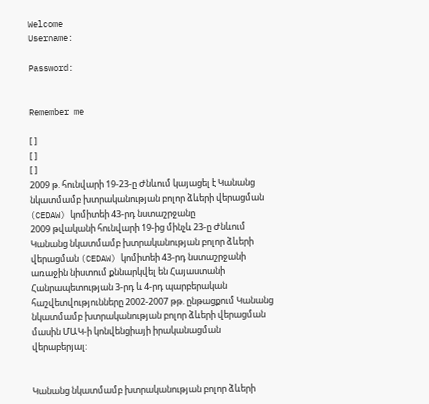Welcome
Username:

Password:


Remember me

[ ]
[ ]
[ ]
2009 թ. հունվարի 19-23-ը Ժնևում կայացել է Կանանց նկատմամբ խտրականության բոլոր ձևերի վերացման (CEDAW) կոմիտեի 43-րդ նստաշրջանը
2009 թվականի հունվարի 19-ից մինչև 23-ը Ժնևում Կանանց նկատմամբ խտրականության բոլոր ձևերի վերացման (CEDAW) կոմիտեի 43-րդ նստաշրջանի առաջին նիստում քննարկվել են Հայաստանի Հանրապետության 3-րդ և 4-րդ պարբերական հաշվետվությունները 2002-2007 թթ. ընթացքում Կանանց նկատմամբ խտրականության բոլոր ձևերի վերացման մասին ՄԱԿ-ի կոնվենցիայի իրականացման վերաբերյալ:


Կանանց նկատմամբ խտրականության բոլոր ձևերի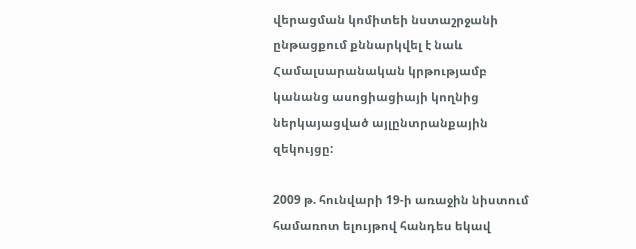վերացման կոմիտեի նստաշրջանի ընթացքում քննարկվել է նաև Համալսարանական կրթությամբ կանանց ասոցիացիայի կողնից ներկայացված այլընտրանքային զեկույցը:

2009 թ. հունվարի 19-ի առաջին նիստում համառոտ ելույթով հանդես եկավ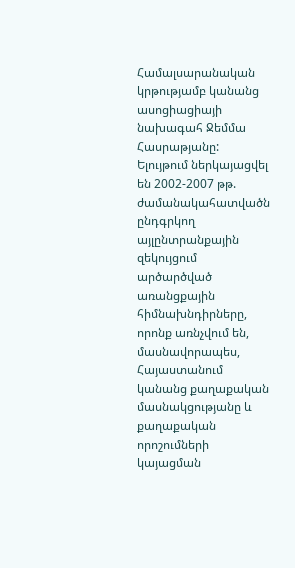Համալսարանական կրթությամբ կանանց ասոցիացիայի նախագահ Ջեմմա Հասրաթյանը: Ելույթում ներկայացվել են 2002-2007 թթ. ժամանակահատվածն ընդգրկող այլընտրանքային զեկույցում արծարծված առանցքային հիմնախնդիրները, որոնք առնչվում են, մասնավորապես, Հայաստանում կանանց քաղաքական մասնակցությանը և քաղաքական որոշումների կայացման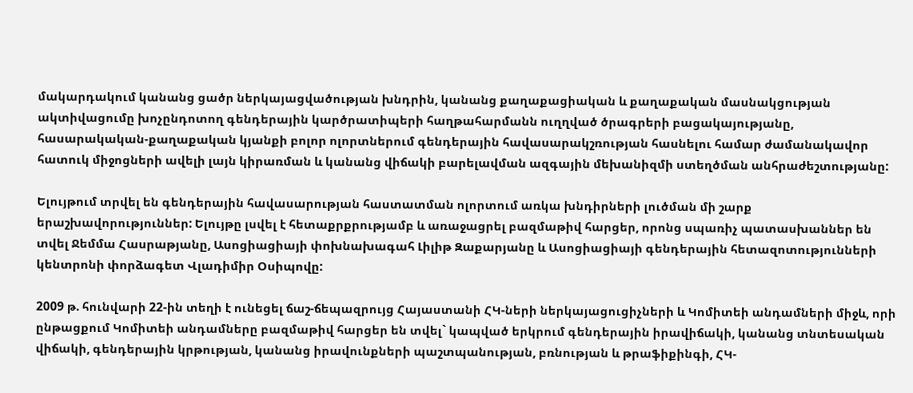մակարդակում կանանց ցածր ներկայացվածության խնդրին, կանանց քաղաքացիական և քաղաքական մասնակցության ակտիվացումը խոչընդոտող գենդերային կարծրատիպերի հաղթահարմանն ուղղված ծրագրերի բացակայությանը, հասարակական-քաղաքական կյանքի բոլոր ոլորտներում գենդերային հավասարակշռության հասնելու համար ժամանակավոր հատուկ միջոցների ավելի լայն կիրառման և կանանց վիճակի բարելավման ազգային մեխանիզմի ստեղծման անհրաժեշտությանը:

Ելույթում տրվել են գենդերային հավասարության հաստատման ոլորտում առկա խնդիրների լուծման մի շարք երաշխավորություններ: Ելույթը լսվել է հետաքրքրությամբ և առաջացրել բազմաթիվ հարցեր, որոնց սպառիչ պատասխաններ են տվել Ջեմմա Հասրաթյանը, Ասոցիացիայի փոխնախագահ Լիլիթ Զաքարյանը և Ասոցիացիայի գենդերային հետազոտությունների կենտրոնի փորձագետ Վլադիմիր Օսիպովը:

2009 թ. հունվարի 22-ին տեղի է ունեցել ճաշ-ճեպազրույց Հայաստանի ՀԿ-ների ներկայացուցիչների և Կոմիտեի անդամների միջև, որի ընթացքում Կոմիտեի անդամները բազմաթիվ հարցեր են տվել` կապված երկրում գենդերային իրավիճակի, կանանց տնտեսական վիճակի, գենդերային կրթության, կանանց իրավունքների պաշտպանության, բռնության և թրաֆիքինգի, ՀԿ-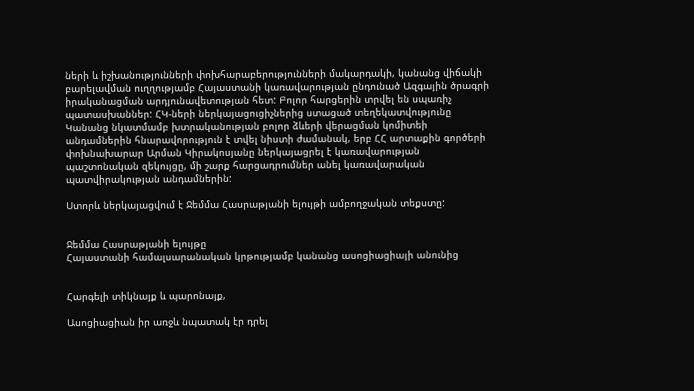ների և իշխանությունների փոխհարաբերությունների մակարդակի, կանանց վիճակի բարելավման ուղղությամբ Հայաստանի կառավարության ընդունած Ազգային ծրագրի իրականացման արդյունավետության հետ: Բոլոր հարցերին տրվել են սպառիչ պատասխաններ: ՀԿ-ների ներկայացուցիչներից ստացած տեղեկատվությունը Կանանց նկատմամբ խտրականության բոլոր ձևերի վերացման կոմիտեի անդամներին հնարավորություն է տվել նիստի ժամանակ, երբ ՀՀ արտաքին գործերի փոխնախարար Արման Կիրակոսյանը ներկայացրել է կառավարության պաշտոնական զեկույցը, մի շարք հարցադրումներ անել կառավարական պատվիրակության անդամներին:

Ստորև ներկայացվում է Ջեմմա Հասրաթյանի ելույթի ամբողջական տեքստը:


Ջեմմա Հասրաթյանի ելույթը
Հայաստանի համալսարանական կրթությամբ կանանց ասոցիացիայի անունից


Հարգելի տիկնայք և պարոնայք,

Ասոցիացիան իր առջև նպատակ էր դրել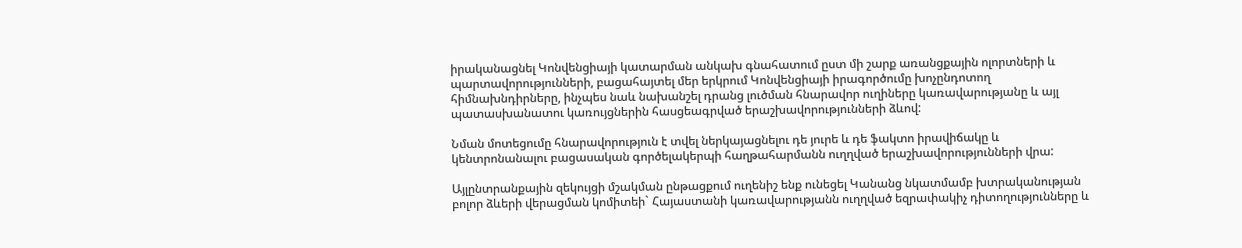իրականացնել Կոնվենցիայի կատարման անկախ գնահատում ըստ մի շարք առանցքային ոլորտների և պարտավորությունների, բացահայտել մեր երկրում Կոնվենցիայի իրագործումը խոչընդոտող հիմնախնդիրները, ինչպես նաև նախանշել դրանց լուծման հնարավոր ուղիները կառավարությանը և այլ պատասխանատու կառույցներին հասցեագրված երաշխավորությունների ձևով:

Նման մոտեցումը հնարավորություն է տվել ներկայացնելու դե յուրե և դե ֆակտո իրավիճակը և կենտրոնանալու բացասական գործելակերպի հաղթահարմանն ուղղված երաշխավորությունների վրա:

Այլընտրանքային զեկույցի մշակման ընթացքում ուղենիշ ենք ունեցել Կանանց նկատմամբ խտրականության բոլոր ձևերի վերացման կոմիտեի` Հայաստանի կառավարությանն ուղղված եզրափակիչ դիտողությունները և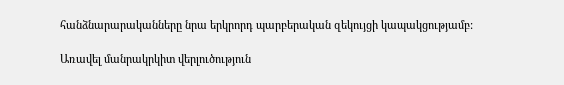հանձնարարականները նրա երկրորդ պարբերական զեկույցի կապակցությամբ:

Առավել մանրակրկիտ վերլուծություն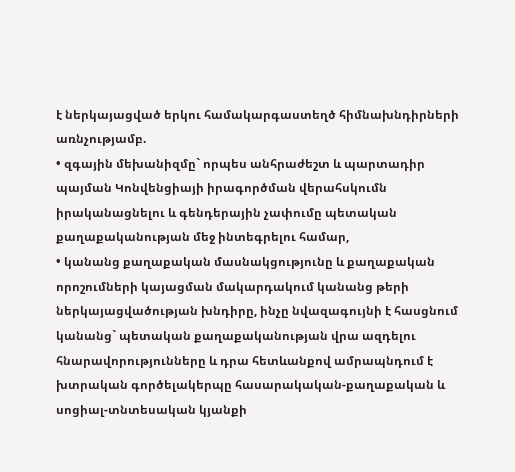է ներկայացված երկու համակարգաստեղծ հիմնախնդիրների առնչությամբ.
• զգային մեխանիզմը` որպես անհրաժեշտ և պարտադիր պայման Կոնվենցիայի իրագործման վերահսկումն իրականացնելու և գենդերային չափումը պետական քաղաքականության մեջ ինտեգրելու համար,
• կանանց քաղաքական մասնակցությունը և քաղաքական որոշումների կայացման մակարդակում կանանց թերի ներկայացվածության խնդիրը, ինչը նվազագույնի է հասցնում կանանց` պետական քաղաքականության վրա ազդելու հնարավորությունները և դրա հետևանքով ամրապնդում է խտրական գործելակերպը հասարակական-քաղաքական և սոցիալ-տնտեսական կյանքի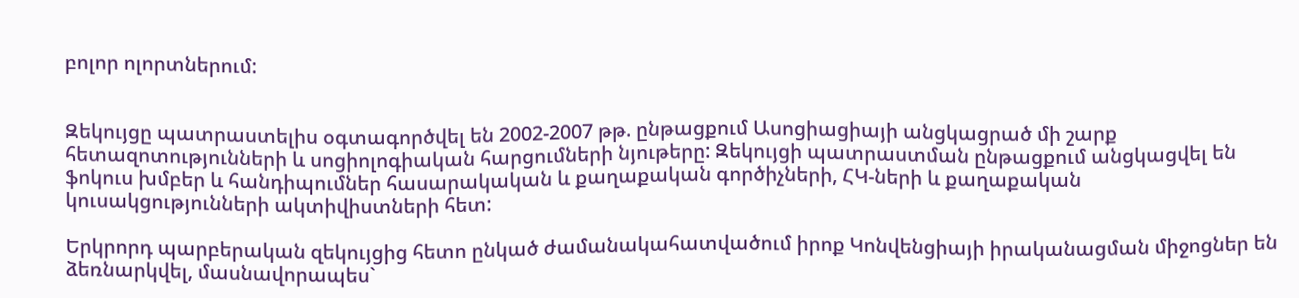բոլոր ոլորտներում:


Զեկույցը պատրաստելիս օգտագործվել են 2002-2007 թթ. ընթացքում Ասոցիացիայի անցկացրած մի շարք հետազոտությունների և սոցիոլոգիական հարցումների նյութերը: Զեկույցի պատրաստման ընթացքում անցկացվել են ֆոկուս խմբեր և հանդիպումներ հասարակական և քաղաքական գործիչների, ՀԿ-ների և քաղաքական կուսակցությունների ակտիվիստների հետ:

Երկրորդ պարբերական զեկույցից հետո ընկած ժամանակահատվածում իրոք Կոնվենցիայի իրականացման միջոցներ են ձեռնարկվել, մասնավորապես`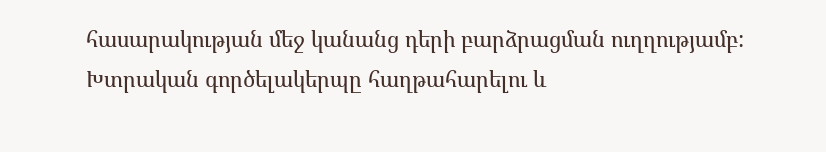հասարակության մեջ կանանց դերի բարձրացման ուղղությամբ: Խտրական գործելակերպը հաղթահարելու և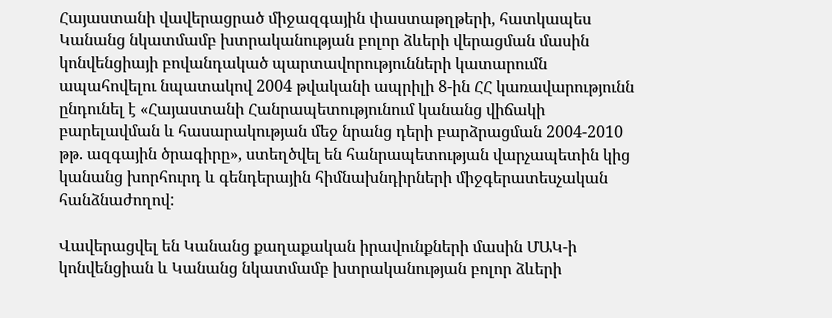Հայաստանի վավերացրած միջազգային փաստաթղթերի, հատկապես Կանանց նկատմամբ խտրականության բոլոր ձևերի վերացման մասին կոնվենցիայի բովանդակած պարտավորությունների կատարումն ապահովելու նպատակով 2004 թվականի ապրիլի 8-ին ՀՀ կառավարությունն ընդունել է «Հայաստանի Հանրապետությունում կանանց վիճակի բարելավման և հասարակության մեջ նրանց դերի բարձրացման 2004-2010 թթ. ազգային ծրագիրը», ստեղծվել են հանրապետության վարչապետին կից կանանց խորհուրդ և գենդերային հիմնախնդիրների միջգերատեսչական հանձնաժողով:

Վավերացվել են Կանանց քաղաքական իրավունքների մասին ՄԱԿ-ի կոնվենցիան և Կանանց նկատմամբ խտրականության բոլոր ձևերի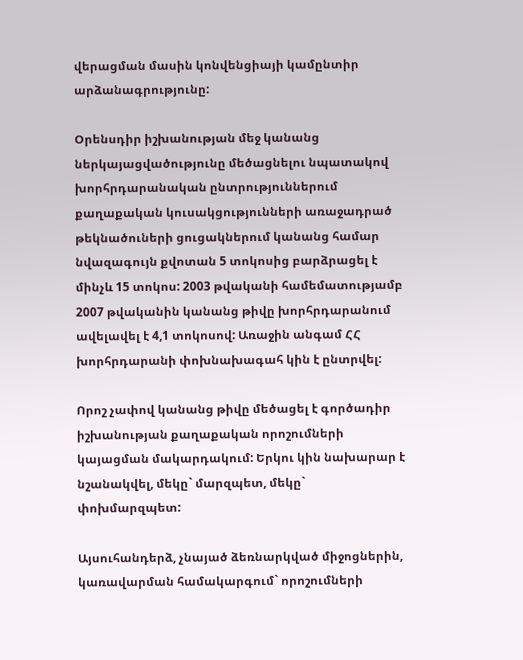վերացման մասին կոնվենցիայի կամընտիր արձանագրությունը:

Օրենսդիր իշխանության մեջ կանանց ներկայացվածությունը մեծացնելու նպատակով խորհրդարանական ընտրություններում քաղաքական կուսակցությունների առաջադրած թեկնածուների ցուցակներում կանանց համար նվազագույն քվոտան 5 տոկոսից բարձրացել է մինչև 15 տոկոս: 2003 թվականի համեմատությամբ 2007 թվականին կանանց թիվը խորհրդարանում ավելավել է 4,1 տոկոսով: Առաջին անգամ ՀՀ խորհրդարանի փոխնախագահ կին է ընտրվել:

Որոշ չափով կանանց թիվը մեծացել է գործադիր իշխանության քաղաքական որոշումների կայացման մակարդակում: Երկու կին նախարար է նշանակվել, մեկը` մարզպետ, մեկը` փոխմարզպետ:

Այսուհանդերձ, չնայած ձեռնարկված միջոցներին, կառավարման համակարգում` որոշումների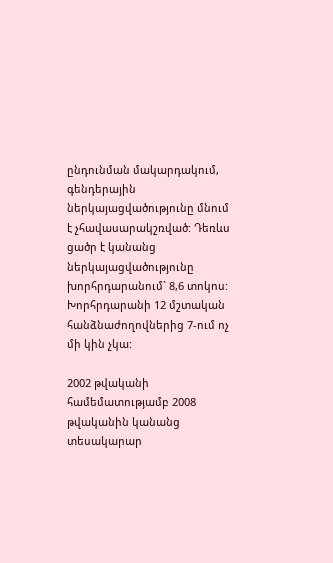ընդունման մակարդակում, գենդերային ներկայացվածությունը մնում է չհավասարակշռված: Դեռևս ցածր է կանանց ներկայացվածությունը խորհրդարանում` 8,6 տոկոս: Խորհրդարանի 12 մշտական հանձնաժողովներից 7-ում ոչ մի կին չկա:

2002 թվականի համեմատությամբ 2008 թվականին կանանց տեսակարար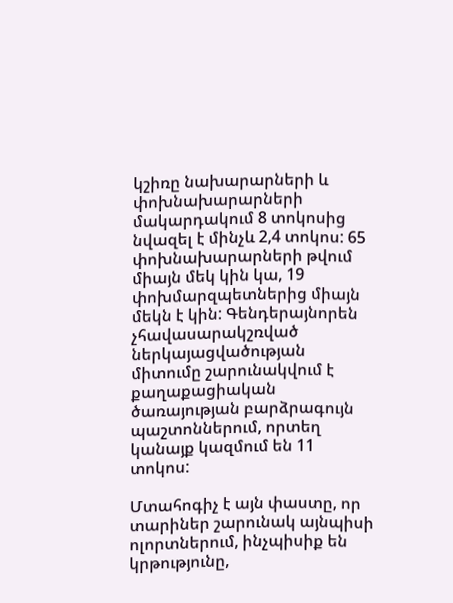կշիռը նախարարների և փոխնախարարների մակարդակում 8 տոկոսից նվազել է մինչև 2,4 տոկոս: 65 փոխնախարարների թվում միայն մեկ կին կա, 19 փոխմարզպետներից միայն մեկն է կին: Գենդերայնորեն չհավասարակշռված ներկայացվածության միտումը շարունակվում է քաղաքացիական ծառայության բարձրագույն պաշտոններում, որտեղ կանայք կազմում են 11 տոկոս:

Մտահոգիչ է այն փաստը, որ տարիներ շարունակ այնպիսի ոլորտներում, ինչպիսիք են կրթությունը,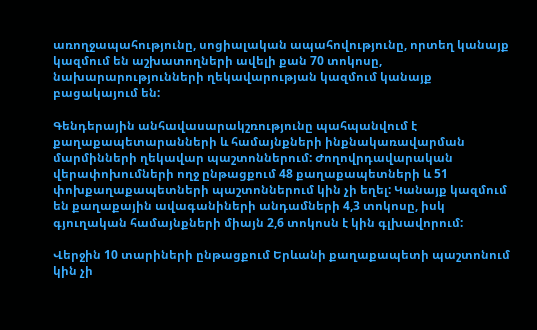առողջապահությունը, սոցիալական ապահովությունը, որտեղ կանայք կազմում են աշխատողների ավելի քան 70 տոկոսը, նախարարությունների ղեկավարության կազմում կանայք բացակայում են:

Գենդերային անհավասարակշռությունը պահպանվում է քաղաքապետարանների և համայնքների ինքնակառավարման մարմինների ղեկավար պաշտոններում: Ժողովրդավարական վերափոխումների ողջ ընթացքում 48 քաղաքապետների և 51 փոխքաղաքապետների պաշտոններում կին չի եղել: Կանայք կազմում են քաղաքային ավագանիների անդամների 4,3 տոկոսը, իսկ գյուղական համայնքների միայն 2,6 տոկոսն է կին գլխավորում:

Վերջին 10 տարիների ընթացքում Երևանի քաղաքապետի պաշտոնում կին չի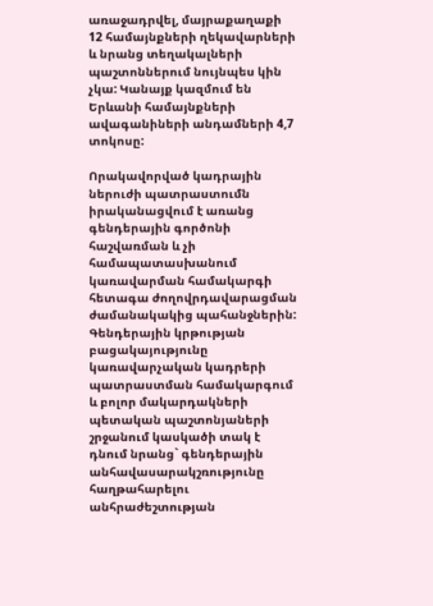առաջադրվել, մայրաքաղաքի 12 համայնքների ղեկավարների և նրանց տեղակալների պաշտոններում նույնպես կին չկա: Կանայք կազմում են Երևանի համայնքների ավագանիների անդամների 4,7 տոկոսը:

Որակավորված կադրային ներուժի պատրաստումն իրականացվում է առանց գենդերային գործոնի հաշվառման և չի համապատասխանում կառավարման համակարգի հետագա ժողովրդավարացման ժամանակակից պահանջներին: Գենդերային կրթության բացակայությունը կառավարչական կադրերի պատրաստման համակարգում և բոլոր մակարդակների պետական պաշտոնյաների շրջանում կասկածի տակ է դնում նրանց` գենդերային անհավասարակշռությունը հաղթահարելու անհրաժեշտության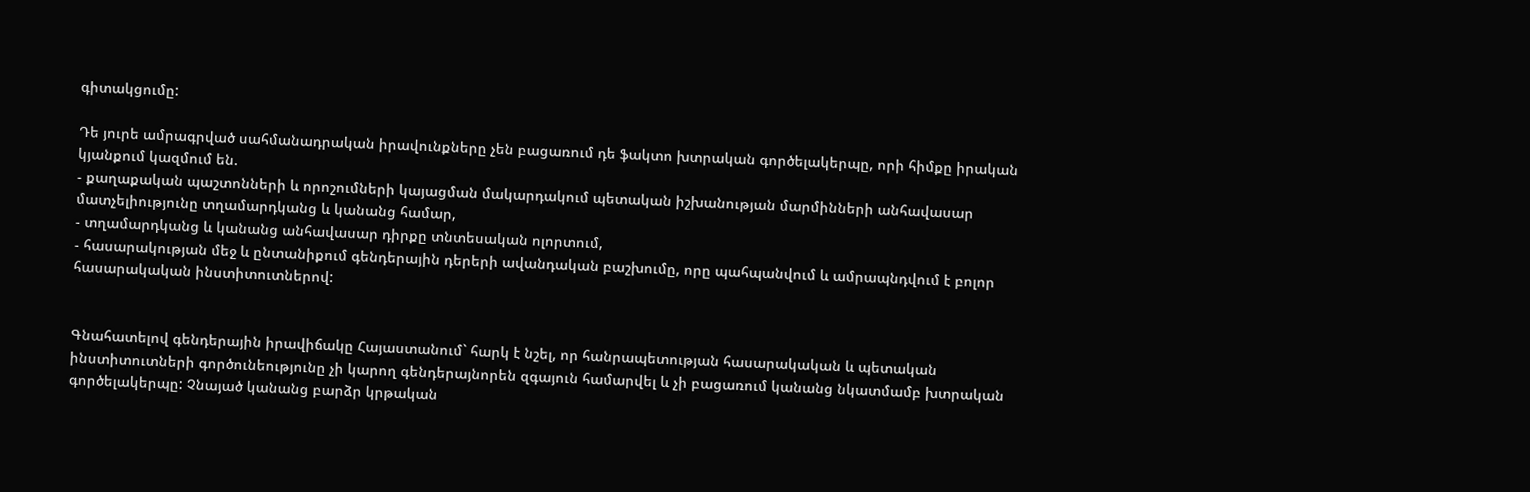գիտակցումը:

Դե յուրե ամրագրված սահմանադրական իրավունքները չեն բացառում դե ֆակտո խտրական գործելակերպը, որի հիմքը իրական կյանքում կազմում են.
- քաղաքական պաշտոնների և որոշումների կայացման մակարդակում պետական իշխանության մարմինների անհավասար մատչելիությունը տղամարդկանց և կանանց համար,
- տղամարդկանց և կանանց անհավասար դիրքը տնտեսական ոլորտում,
- հասարակության մեջ և ընտանիքում գենդերային դերերի ավանդական բաշխումը, որը պահպանվում և ամրապնդվում է բոլոր հասարակական ինստիտուտներով:


Գնահատելով գենդերային իրավիճակը Հայաստանում` հարկ է նշել, որ հանրապետության հասարակական և պետական ինստիտուտների գործունեությունը չի կարող գենդերայնորեն զգայուն համարվել և չի բացառում կանանց նկատմամբ խտրական գործելակերպը: Չնայած կանանց բարձր կրթական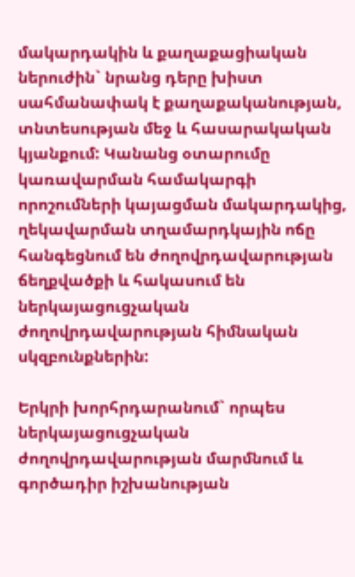մակարդակին և քաղաքացիական ներուժին` նրանց դերը խիստ սահմանափակ է քաղաքականության, տնտեսության մեջ և հասարակական կյանքում: Կանանց օտարումը կառավարման համակարգի որոշումների կայացման մակարդակից, ղեկավարման տղամարդկային ոճը հանգեցնում են ժողովրդավարության ճեղքվածքի և հակասում են ներկայացուցչական ժողովրդավարության հիմնական սկզբունքներին:

Երկրի խորհրդարանում` որպես ներկայացուցչական ժողովրդավարության մարմնում և գործադիր իշխանության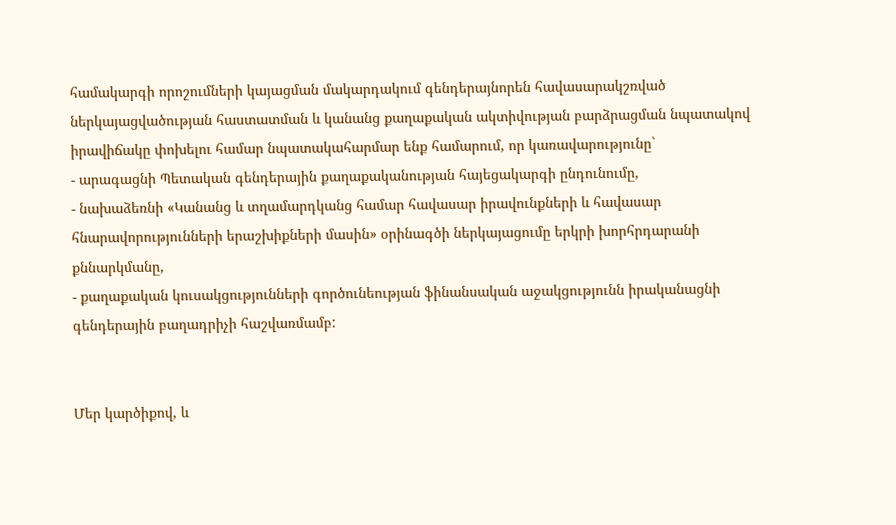համակարգի որոշումների կայացման մակարդակում գենդերայնորեն հավասարակշռված ներկայացվածության հաստատման և կանանց քաղաքական ակտիվության բարձրացման նպատակով իրավիճակը փոխելու համար նպատակահարմար ենք համարում, որ կառավարությունը`
- արագացնի Պետական գենդերային քաղաքականության հայեցակարգի ընդունումը,
- նախաձեռնի «Կանանց և տղամարդկանց համար հավասար իրավունքների և հավասար հնարավորությունների երաշխիքների մասին» օրինագծի ներկայացումը երկրի խորհրդարանի քննարկմանը,
- քաղաքական կուսակցությունների գործունեության ֆինանսական աջակցությունն իրականացնի գենդերային բաղադրիչի հաշվառմամբ:


Մեր կարծիքով, և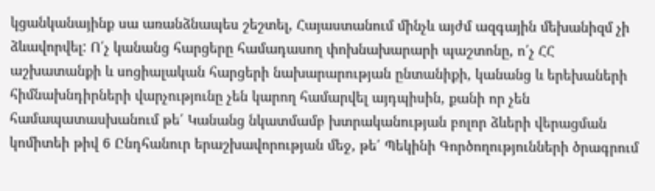կցանկանայինք սա առանձնապես շեշտել, Հայաստանում մինչև այժմ ազգային մեխանիզմ չի ձևավորվել: Ո՛չ կանանց հարցերը համադասող փոխնախարարի պաշտոնը, ո՛չ ՀՀ աշխատանքի և սոցիալական հարցերի նախարարության ընտանիքի, կանանց և երեխաների հիմնախնդիրների վարչությունը չեն կարող համարվել այդպիսին, քանի որ չեն համապատասխանում թե՛ Կանանց նկատմամբ խտրականության բոլոր ձևերի վերացման կոմիտեի թիվ 6 Ընդհանուր երաշխավորության մեջ, թե՛ Պեկինի Գործողությունների ծրագրում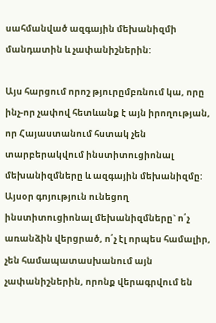սահմանված ազգային մեխանիզմի մանդատին և չափանիշներին:

Այս հարցում որոշ թյուրըմբռնում կա, որը ինչ-որ չափով հետևանք է այն իրողության, որ Հայաստանում հստակ չեն տարբերակվում ինստիտուցիոնալ մեխանիզմները և ազգային մեխանիզմը: Այսօր գոյություն ունեցող ինստիտուցիոնալ մեխանիզմները` ո՛չ առանձին վերցրած, ո՛չ էլ որպես համալիր, չեն համապատասխանում այն չափանիշներին, որոնք վերագրվում են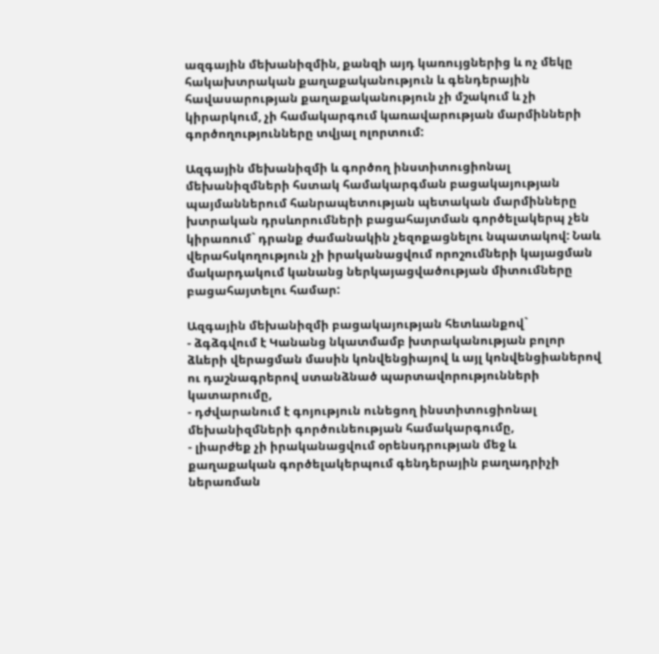ազգային մեխանիզմին, քանզի այդ կառույցներից և ոչ մեկը հակախտրական քաղաքականություն և գենդերային հավասարության քաղաքականություն չի մշակում և չի կիրարկում, չի համակարգում կառավարության մարմինների գործողությունները տվյալ ոլորտում:

Ազգային մեխանիզմի և գործող ինստիտուցիոնալ մեխանիզմների հստակ համակարգման բացակայության պայմաններում հանրապետության պետական մարմինները խտրական դրսևորումների բացահայտման գործելակերպ չեն կիրառում` դրանք ժամանակին չեզոքացնելու նպատակով: Նաև վերահսկողություն չի իրականացվում որոշումների կայացման մակարդակում կանանց ներկայացվածության միտումները բացահայտելու համար:

Ազգային մեխանիզմի բացակայության հետևանքով`
- ձգձգվում է Կանանց նկատմամբ խտրականության բոլոր ձևերի վերացման մասին կոնվենցիայով և այլ կոնվենցիաներով ու դաշնագրերով ստանձնած պարտավորությունների կատարումը,
- դժվարանում է գոյություն ունեցող ինստիտուցիոնալ մեխանիզմների գործունեության համակարգումը,
- լիարժեք չի իրականացվում օրենսդրության մեջ և քաղաքական գործելակերպում գենդերային բաղադրիչի ներառման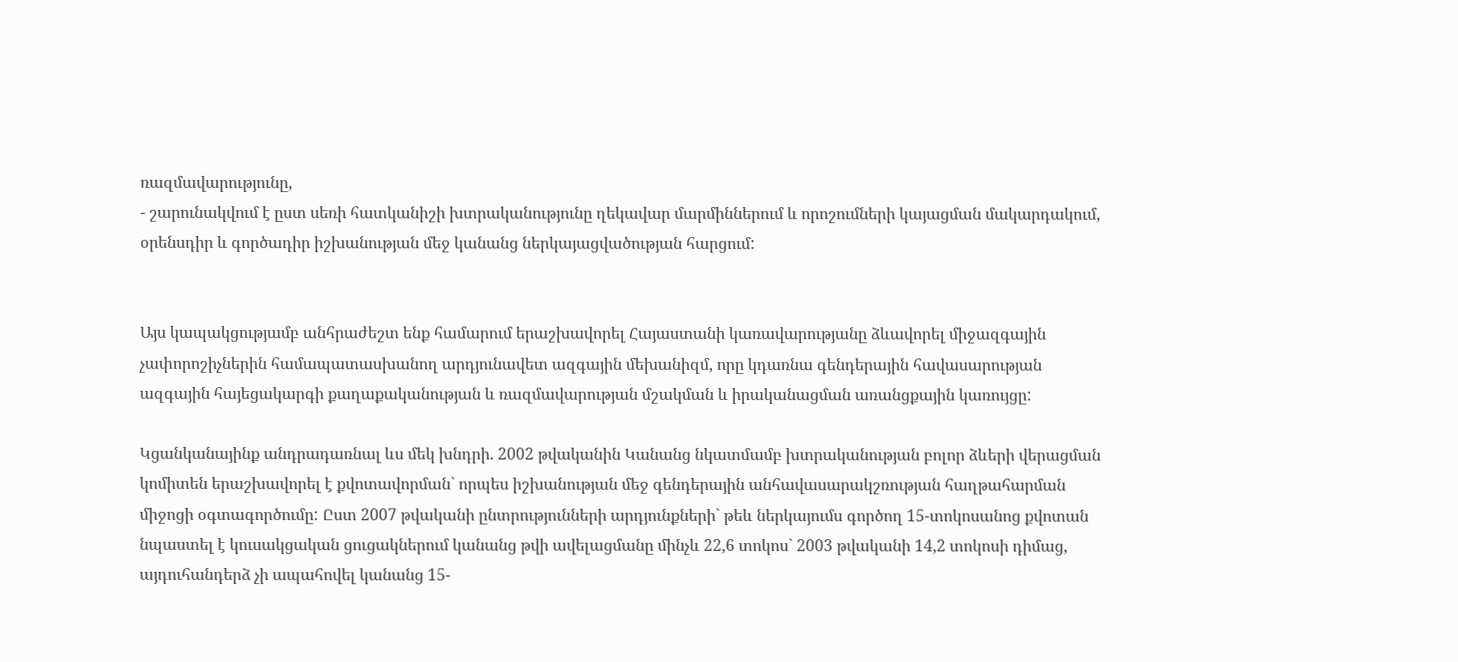ռազմավարությունը,
- շարունակվում է ըստ սեռի հատկանիշի խտրականությունը ղեկավար մարմիններում և որոշումների կայացման մակարդակում, օրենսդիր և գործադիր իշխանության մեջ կանանց ներկայացվածության հարցում:


Այս կապակցությամբ անհրաժեշտ ենք համարում երաշխավորել Հայաստանի կառավարությանը ձևավորել միջազգային չափորոշիչներին համապատասխանող արդյունավետ ազգային մեխանիզմ, որը կդառնա գենդերային հավասարության ազգային հայեցակարգի քաղաքականության և ռազմավարության մշակման և իրականացման առանցքային կառույցը:

Կցանկանայինք անդրադառնալ ևս մեկ խնդրի. 2002 թվականին Կանանց նկատմամբ խտրականության բոլոր ձևերի վերացման կոմիտեն երաշխավորել է քվոտավորման` որպես իշխանության մեջ գենդերային անհավասարակշռության հաղթահարման միջոցի օգտագործումը: Ըստ 2007 թվականի ընտրությունների արդյունքների` թեև ներկայումս գործող 15-տոկոսանոց քվոտան նպաստել է կուսակցական ցուցակներում կանանց թվի ավելացմանը մինչև 22,6 տոկոս` 2003 թվականի 14,2 տոկոսի դիմաց, այդուհանդերձ չի ապահովել կանանց 15-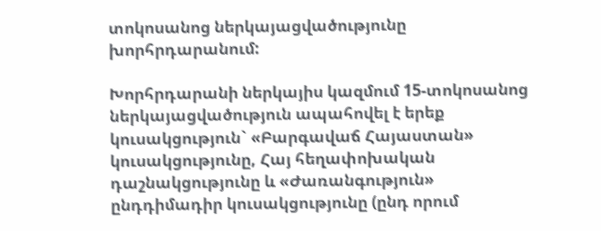տոկոսանոց ներկայացվածությունը խորհրդարանում:

Խորհրդարանի ներկայիս կազմում 15-տոկոսանոց ներկայացվածություն ապահովել է երեք կուսակցություն` «Բարգավաճ Հայաստան» կուսակցությունը, Հայ հեղափոխական դաշնակցությունը և «Ժառանգություն» ընդդիմադիր կուսակցությունը (ընդ որում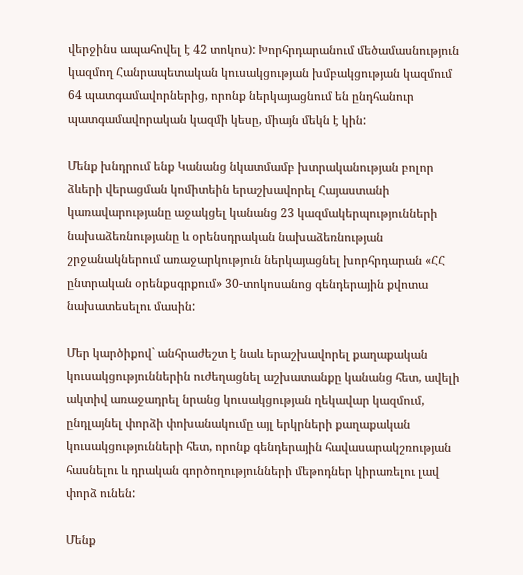վերջինս ապահովել է 42 տոկոս): Խորհրդարանում մեծամասնություն կազմող Հանրապետական կուսակցության խմբակցության կազմում 64 պատգամավորներից, որոնք ներկայացնում են ընդհանուր պատգամավորական կազմի կեսը, միայն մեկն է կին:

Մենք խնդրում ենք Կանանց նկատմամբ խտրականության բոլոր ձևերի վերացման կոմիտեին երաշխավորել Հայաստանի կառավարությանը աջակցել կանանց 23 կազմակերպությունների նախաձեռնությանը և օրենսդրական նախաձեռնության շրջանակներում առաջարկություն ներկայացնել խորհրդարան «ՀՀ ընտրական օրենքսգրքում» 30-տոկոսանոց գենդերային քվոտա նախատեսելու մասին:

Մեր կարծիքով` անհրաժեշտ է նաև երաշխավորել քաղաքական կուսակցություններին ուժեղացնել աշխատանքը կանանց հետ, ավելի ակտիվ առաջադրել նրանց կուսակցության ղեկավար կազմում, ընդլայնել փորձի փոխանակումը այլ երկրների քաղաքական կուսակցությունների հետ, որոնք գենդերային հավասարակշռության հասնելու և դրական գործողությունների մեթոդներ կիրառելու լավ փորձ ունեն:

Մենք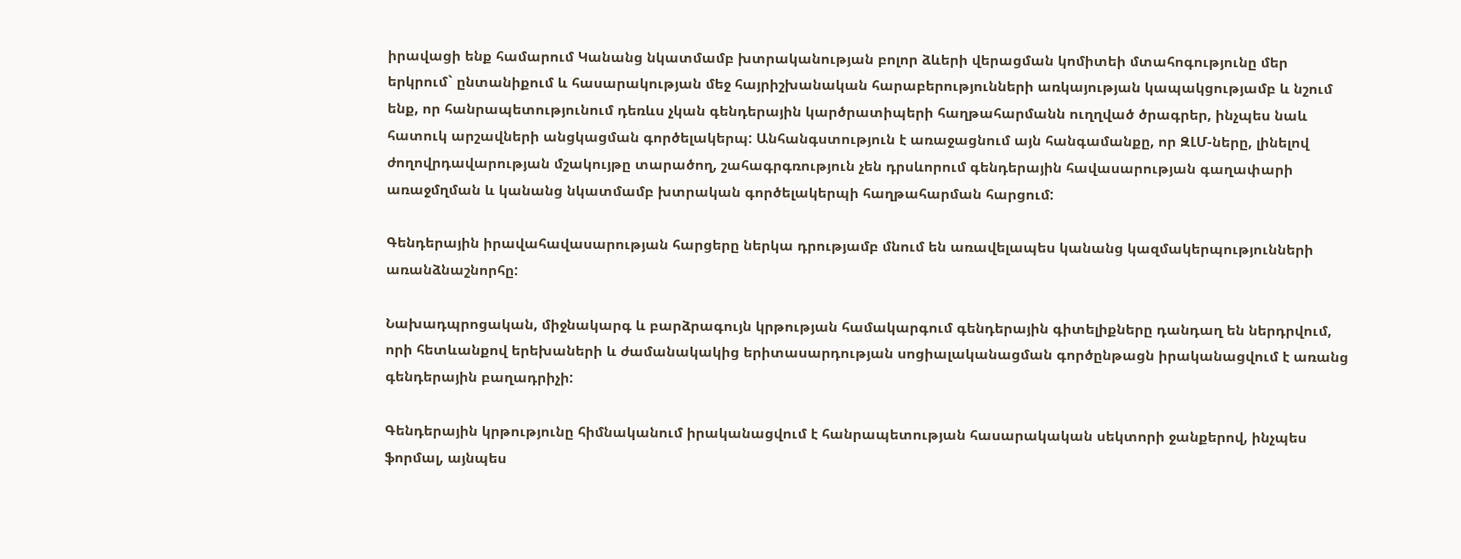իրավացի ենք համարում Կանանց նկատմամբ խտրականության բոլոր ձևերի վերացման կոմիտեի մտահոգությունը մեր երկրում` ընտանիքում և հասարակության մեջ հայրիշխանական հարաբերությունների առկայության կապակցությամբ և նշում ենք, որ հանրապետությունում դեռևս չկան գենդերային կարծրատիպերի հաղթահարմանն ուղղված ծրագրեր, ինչպես նաև հատուկ արշավների անցկացման գործելակերպ: Անհանգստություն է առաջացնում այն հանգամանքը, որ ԶԼՄ-ները, լինելով ժողովրդավարության մշակույթը տարածող, շահագրգռություն չեն դրսևորում գենդերային հավասարության գաղափարի առաջմղման և կանանց նկատմամբ խտրական գործելակերպի հաղթահարման հարցում:

Գենդերային իրավահավասարության հարցերը ներկա դրությամբ մնում են առավելապես կանանց կազմակերպությունների առանձնաշնորհը:

Նախադպրոցական, միջնակարգ և բարձրագույն կրթության համակարգում գենդերային գիտելիքները դանդաղ են ներդրվում, որի հետևանքով երեխաների և ժամանակակից երիտասարդության սոցիալականացման գործընթացն իրականացվում է առանց գենդերային բաղադրիչի:

Գենդերային կրթությունը հիմնականում իրականացվում է հանրապետության հասարակական սեկտորի ջանքերով, ինչպես ֆորմալ, այնպես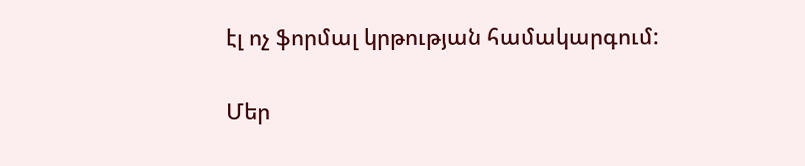էլ ոչ ֆորմալ կրթության համակարգում:

Մեր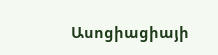Ասոցիացիայի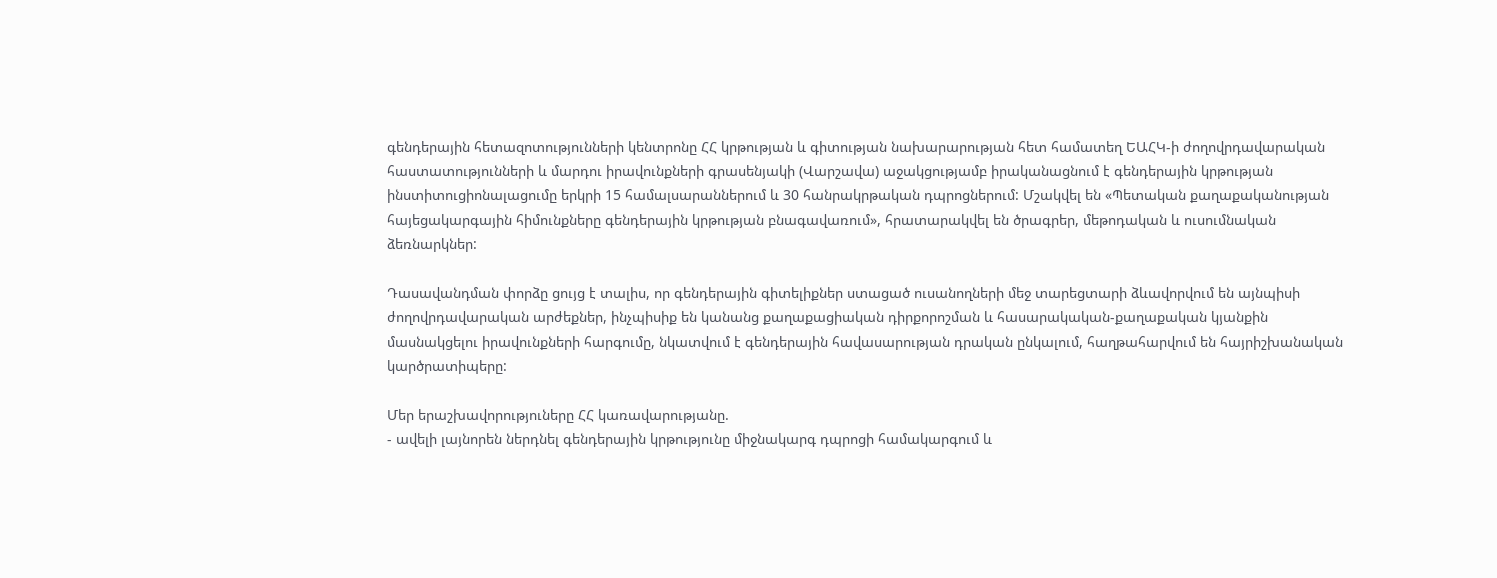գենդերային հետազոտությունների կենտրոնը ՀՀ կրթության և գիտության նախարարության հետ համատեղ ԵԱՀԿ-ի ժողովրդավարական հաստատությունների և մարդու իրավունքների գրասենյակի (Վարշավա) աջակցությամբ իրականացնում է գենդերային կրթության ինստիտուցիոնալացումը երկրի 15 համալսարաններում և 30 հանրակրթական դպրոցներում: Մշակվել են «Պետական քաղաքականության հայեցակարգային հիմունքները գենդերային կրթության բնագավառում», հրատարակվել են ծրագրեր, մեթոդական և ուսումնական ձեռնարկներ:

Դասավանդման փորձը ցույց է տալիս, որ գենդերային գիտելիքներ ստացած ուսանողների մեջ տարեցտարի ձևավորվում են այնպիսի ժողովրդավարական արժեքներ, ինչպիսիք են կանանց քաղաքացիական դիրքորոշման և հասարակական-քաղաքական կյանքին մասնակցելու իրավունքների հարգումը, նկատվում է գենդերային հավասարության դրական ընկալում, հաղթահարվում են հայրիշխանական կարծրատիպերը:

Մեր երաշխավորություները ՀՀ կառավարությանը.
- ավելի լայնորեն ներդնել գենդերային կրթությունը միջնակարգ դպրոցի համակարգում և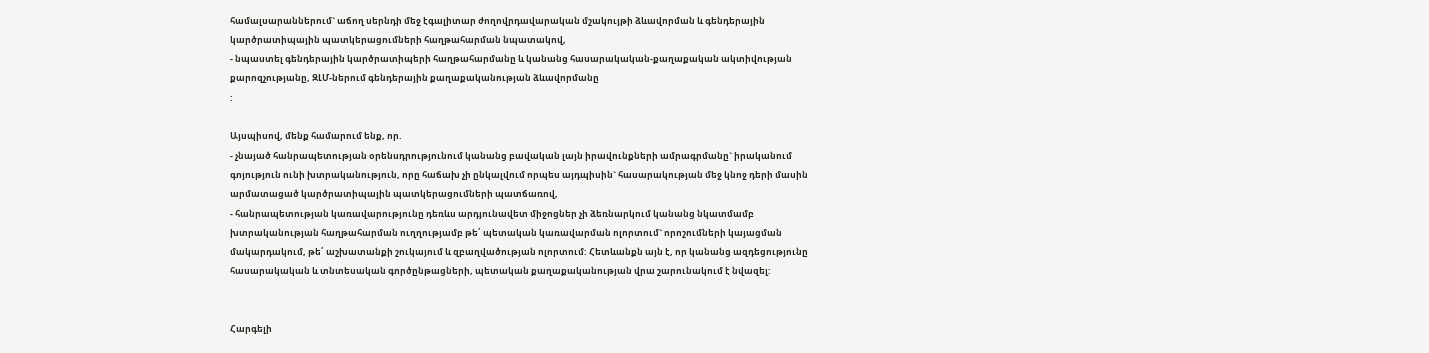համալսարաններում` աճող սերնդի մեջ էգալիտար ժողովրդավարական մշակույթի ձևավորման և գենդերային կարծրատիպային պատկերացումների հաղթահարման նպատակով,
- նպաստել գենդերային կարծրատիպերի հաղթահարմանը և կանանց հասարակական-քաղաքական ակտիվության քարոզչությանը, ԶԼՄ-ներում գենդերային քաղաքականության ձևավորմանը
:

Այսպիսով, մենք համարում ենք, որ.
- չնայած հանրապետության օրենսդրությունում կանանց բավական լայն իրավունքների ամրագրմանը` իրականում գոյություն ունի խտրականություն, որը հաճախ չի ընկալվում որպես այդպիսին` հասարակության մեջ կնոջ դերի մասին արմատացած կարծրատիպային պատկերացումների պատճառով,
- հանրապետության կառավարությունը դեռևս արդյունավետ միջոցներ չի ձեռնարկում կանանց նկատմամբ խտրականության հաղթահարման ուղղությամբ թե՛ պետական կառավարման ոլորտում` որոշումների կայացման մակարդակում, թե՛ աշխատանքի շուկայում և զբաղվածության ոլորտում: Հետևանքն այն է, որ կանանց ազդեցությունը հասարակական և տնտեսական գործընթացների, պետական քաղաքականության վրա շարունակում է նվազել:


Հարգելի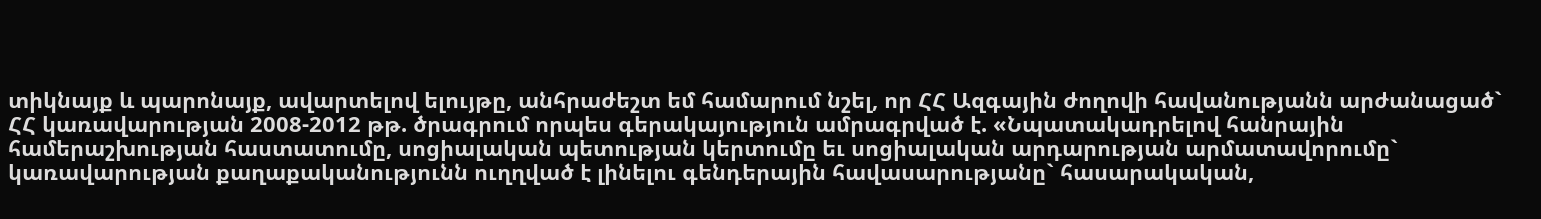տիկնայք և պարոնայք, ավարտելով ելույթը, անհրաժեշտ եմ համարում նշել, որ ՀՀ Ազգային ժողովի հավանությանն արժանացած` ՀՀ կառավարության 2008-2012 թթ. ծրագրում որպես գերակայություն ամրագրված է. «Նպատակադրելով հանրային համերաշխության հաստատումը, սոցիալական պետության կերտումը եւ սոցիալական արդարության արմատավորումը` կառավարության քաղաքականությունն ուղղված է լինելու գենդերային հավասարությանը` հասարակական,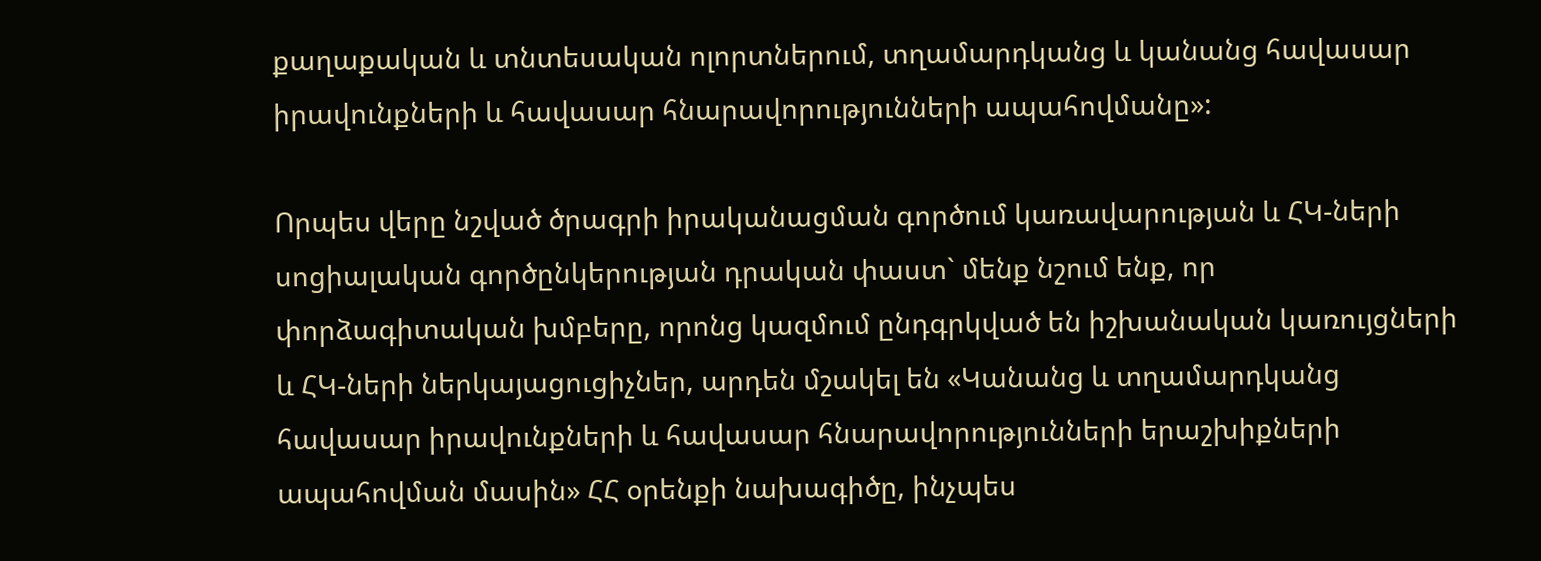քաղաքական և տնտեսական ոլորտներում, տղամարդկանց և կանանց հավասար իրավունքների և հավասար հնարավորությունների ապահովմանը»:

Որպես վերը նշված ծրագրի իրականացման գործում կառավարության և ՀԿ-ների սոցիալական գործընկերության դրական փաստ` մենք նշում ենք, որ փորձագիտական խմբերը, որոնց կազմում ընդգրկված են իշխանական կառույցների և ՀԿ-ների ներկայացուցիչներ, արդեն մշակել են «Կանանց և տղամարդկանց հավասար իրավունքների և հավասար հնարավորությունների երաշխիքների ապահովման մասին» ՀՀ օրենքի նախագիծը, ինչպես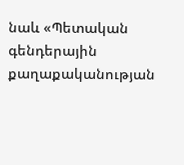նաև «Պետական գենդերային քաղաքականության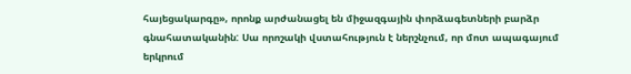հայեցակարգը», որոնք արժանացել են միջազգային փորձագետների բարձր գնահատականին: Սա որոշակի վստահություն է ներշնչում, որ մոտ ապագայում երկրում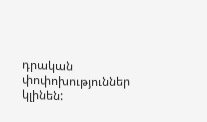դրական փոփոխություններ կլինեն: